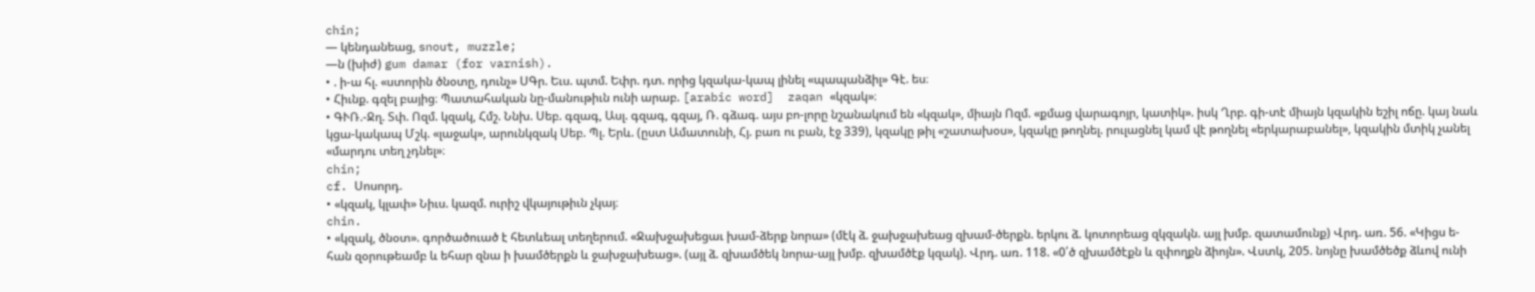chin;
— կենդանեաց, snout, muzzle;
—ն (խիժ) gum damar (for varnish).
• . ի-ա հլ. «ստորին ծնօտը, դունչ» ՍԳր. Եւս. պտմ. Եփր. դտ. որից կզակա-կապ լինել «պապանձիլ» Գէ. ես։
• Հիւնք. գզել բայից։ Պատահական նը-մանութիւն ունի արաբ. [arabic word]  zaqan «կզակ»։
• ԳՒՌ.-Ջղ. Տփ. Ոզմ. կզակ, Հմշ. Ննխ. Սեբ. գզագ, Ասլ. գզագ, գզայ, Ռ. գձագ. այս բո-լորը նշանակում են «կզակ», միայն Ոզմ. «քմաց վարագոյր, կատիկ». իսկ Ղրբ. գի-տէ միայն կզակին եշիլ ոճը. կայ նաև կցա-կակապ Մշկ. «լաջակ», արունկզակ Սեբ. Պլ. Երև. (ըստ Ամատունի, Հյ. բառ ու բան, էջ 339), կզակը թիլ «շատախօս», կզակը թողնել. րուլացնել կամ վէ թողնել «երկարաբանել», կզակին մտիկ չանել «մարդու տեղ չդնել»։
chin;
cf. Սոսորդ.
• «կզակ, կլափ» Նիւս. կազմ. ուրիշ վկայութիւն չկայ։
chin.
• «կզակ, ծնօտ». գործածուած է հետևեալ տեղերում. «Ջախջախեցաւ խամ-ձերք նորա» (մէկ ձ. ջախջախեաց զխամ-ծերքն. երկու ձ. կոտորեաց զկզակն. այլ խմբ. զատամունք) Վրդ. առ. 56. «Կիցս ե-հան զօրութեամբ և եհար զնա ի խամծերքն և ջախջախեաց». (այլ ձ. զխամծեկ նորա-այլ խմբ. զխամծէք կզակ). Վրդ. առ. 118. «0՛ծ զխամծէքն և զփողքն ձիոյն». Վստկ, 205. նոյնը խամծեծք ձևով ունի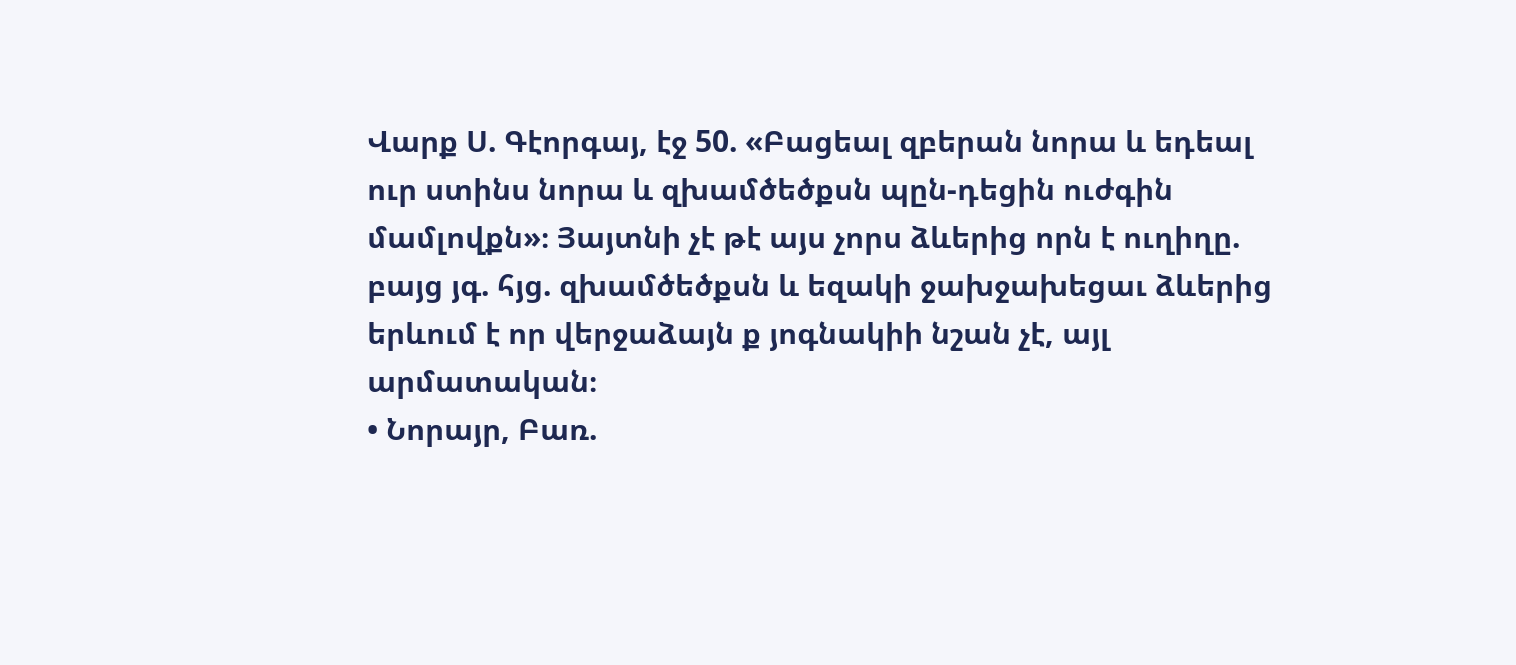Վարք Ս. Գէորգայ, էջ 50. «Բացեալ զբերան նորա և եդեալ ուր ստինս նորա և զխամծեծքսն պըն-դեցին ուժգին մամլովքն»։ Յայտնի չէ թէ այս չորս ձևերից որն է ուղիղը. բայց յգ. հյց. զխամծեծքսն և եզակի ջախջախեցաւ ձևերից երևում է որ վերջաձայն ք յոգնակիի նշան չէ, այլ արմատական։
• Նորայր, Բառ.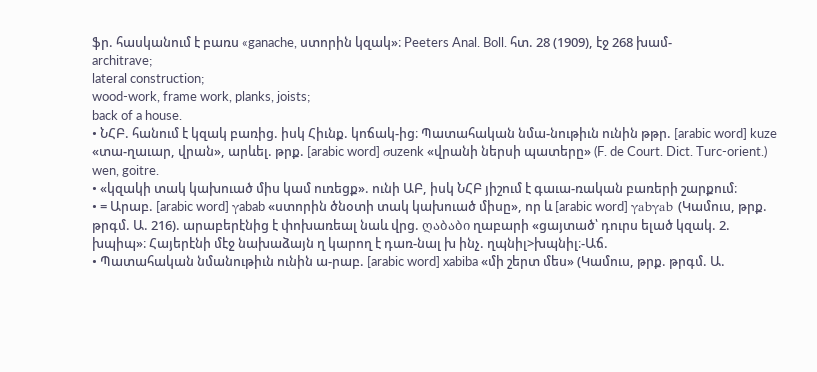ֆր. հասկանում է բառս «ganache, ստորին կզակ»։ Peeters Anal. Boll. հտ. 28 (1909), էջ 268 խամ-
architrave;
lateral construction;
wood-work, frame work, planks, joists;
back of a house.
• ՆՀԲ. հանում է կզակ բառից. իսկ Հիւնք. կոճակ-ից։ Պատահական նմա-նութիւն ունին թթր. [arabic word] kuze «տա-ղաւար, վրան», արևել. թրք. [arabic word] σuzenk «վրանի ներսի պատերը» (F. de Court. Dict. Turc-orient.)
wen, goitre.
• «կզակի տակ կախուած միս կամ ուռեցք». ունի ԱԲ, իսկ ՆՀԲ յիշում է գաւա-ռական բառերի շարքում։
• = Արաբ. [arabic word] γabab «ստորին ծնօտի տակ կախուած միսը», որ և [arabic word] γabγab (Կամուս, թրք. թրգմ. Ա. 216). արաբերէնից է փոխառեալ նաև վրց. ღაბაბი ղաբարի «ցայտած՝ դուրս ելած կզակ. 2. խպիպ»։ Հայերէնի մէջ նախաձայն ղ կարող է դառ-նալ խ ինչ. ղպնիլ>խպնիլ։-Աճ.
• Պատահական նմանութիւն ունին ա-րաբ. [arabic word] xabiba «մի շերտ մես» (Կամուս, թրք. թրգմ. Ա.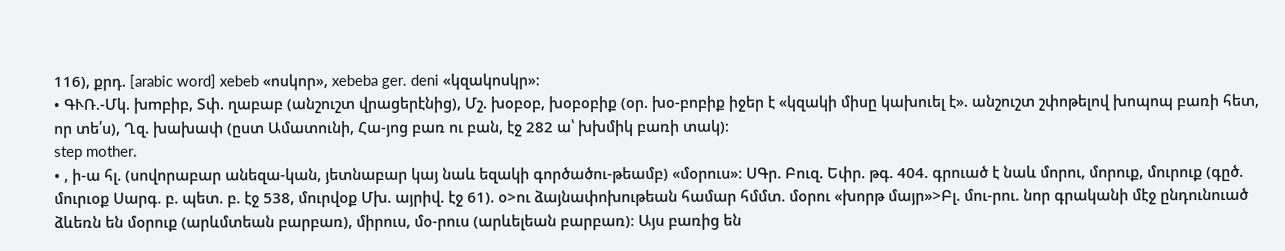116), քրդ. [arabic word] xebeb «ոսկոր», xebeba ger. deni «կզակոսկր»։
• ԳՒՌ.-Մկ. խmբիբ, Տփ. ղաբաբ (անշուշտ վրացերէնից), Մշ. խօբօբ, խօբօբիք (օր. խօ-բոբիք իջեր է «կզակի միսը կախուել է». անշուշտ շփոթելով խոպոպ բառի հետ, որ տե՛ս), Ղզ. խախափ (ըստ Ամատունի, Հա-յոց բառ ու բան, էջ 282 ա՝ խխմիկ բառի տակ)։
step mother.
• , ի-ա հլ. (սովորաբար անեզա-կան, յետնաբար կայ նաև եզակի գործածու-թեամբ) «մօրուս»։ ՍԳր. Բուզ. Եփր. թգ. 404. գրուած է նաև մորու, մորուք, մուրուք (գըծ. մուրւօք Սարգ. բ. պետ. բ. էջ 538, մուրվօք Մխ. այրիվ. էջ 61). օ>ու ձայնափոխութեան համար հմմտ. մօրու «խորթ մայր»>Բլ. մու-րու. նոր գրականի մէջ ընդունուած ձևեռն են մօրուք (արևմտեան բարբառ), միրուս, մօ-րուս (արևելեան բարբառ)։ Այս բառից են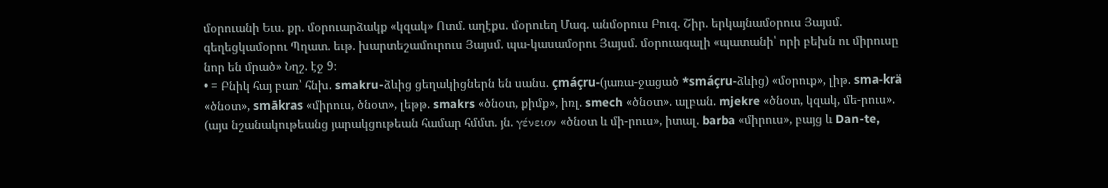մօրուանի Եւս. քր. մօրուարձակք «կզակ» Ոտմ. աղէքս. մօրուեղ Մագ. անմօրուս Բուզ. Շիր. երկայնամօրուս Յայսմ. գեղեցկամօրու Պղատ. եւթ. խարտեշամուրուս Յայսմ. պա-կասամօրու Յայսմ. մօրուագալի «պատանի՝ որի բեխն ու միրուսը նոր են մրած» Նղշ. էջ 9։
• = Բնիկ հայ բառ՝ հնխ. smakru-ձևից ցեղակիցներն են սանս. çmáçru-(յառա-ջացած *smáçru-ձևից) «մօրուք», լիթ. sma-krä «ծնօտ», smākras «միրուս, ծնօտ», լեթթ. smakrs «ծնօտ, քիմք», իռլ. smech «ծնօտ». ալբան. mjekre «ծնօտ, կզակ, մե-րուս». (այս նշանակութեանց յարակցութեան համար հմմտ. յն. γένειον «ծնօտ և մի-րուս», իտալ. barba «միրուս», բայց և Dan-te,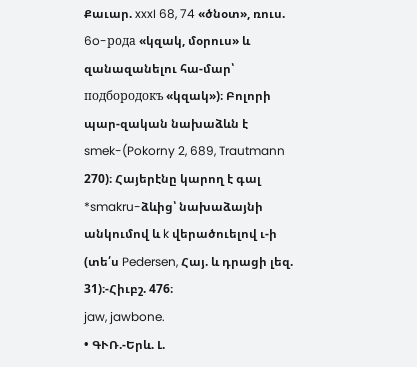Քաւար. xxxI 68, 74 «ծնօտ», ռուս. 6o-рoдa «կզակ, մօրուս» և զանազանելու հա-մար՝ подбородокъ «կզակ»)։ Բոլորի պար-զական նախաձևն է smek-(Pokorny 2, 689, Trautmann 270)։ Հայերէնը կարող է գալ *smakru-ձևից՝ նախաձայնի անկումով և k վերածուելով ւ-ի (տե՛ս Pedersen, Հայ. և դրացի լեզ. 31)։-Հիւբշ. 476։
jaw, jawbone.
• ԳՒՌ.-Երև. Լ.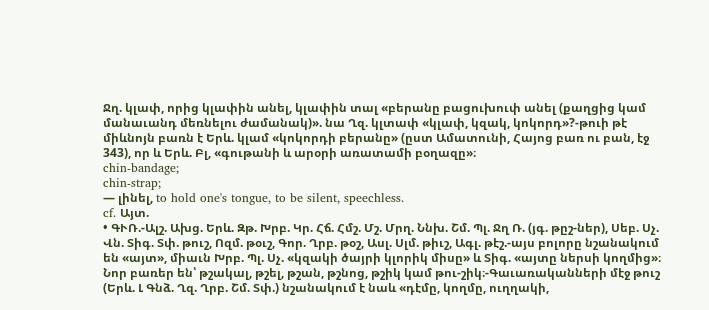Ջղ. կլափ, որից կլափին անել, կլափին տալ «բերանը բացուխուփ անել (քաղցից կամ մանաւանդ մեռնելու ժամանակ)». նա Ղզ. կլտափ «կլափ, կզակ, կոկորդ»?-թուի թէ միևնոյն բառն է Երև. կլամ «կոկորդի բերանը» (ըստ Ամատունի, Հայոց բառ ու բան, էջ 343), որ և Երև. Բլ, «գութանի և արօրի առատամի բօղազը»։
chin-bandage;
chin-strap;
— լինել, to hold one's tongue, to be silent, speechless.
cf. Այտ.
• ԳՒՌ.-Ալշ. Ախց. Երև. Զթ. Խրբ. Կր. Հճ. Հմշ. Մշ. Մրղ. Ննխ. Շմ. Պլ. Ջղ Ռ. (յգ. թըշ-ներ), Սեբ. Սչ. Վն. Տիգ. Տփ. թուշ, Ոզմ. թօւշ, Գոր. Ղրբ. թօշ, Ասլ. Սլմ. թիւշ, Ագլ. թէշ.-այս բոլորը նշանակում են «այտ», միաւն Խրբ. Պլ. Սչ. «կզակի ծայրի կլորիկ միսը» և Տիգ. «այտը ներսի կողմից»։ Նոր բառեր են՝ թշակալ, թշել, թշան, թշնոց, թշիկ կամ թու-շիկ։-Գաւառականների մէջ թուշ (Երև. Լ Գնձ. Ղզ. Ղրբ. Շմ. Տփ.) նշանակում է նաև «դէմը, կողմը, ուղղակի,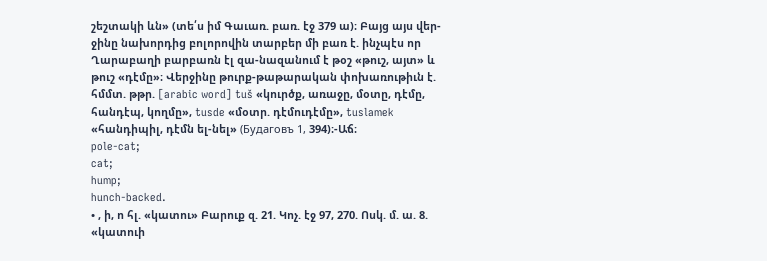շեշտակի ևն» (տե՛ս իմ Գաւառ. բառ. էջ 379 ա)։ Բայց այս վեր-ջինը նախորդից բոլորովին տարբեր մի բառ է. ինչպէս որ Ղարաբաղի բարբառն էլ զա-նազանում է թօշ «թուշ, այտ» և թուշ «դէմը»։ Վերջինը թուրք-թաթարական փոխառութիւն է. հմմտ. թթր. [arabic word] tuš «կուրծք, առաջը, մօտը, դէմը, հանդէպ, կողմը», tusde «մօտր. դէմուդէմը», tuslamek «հանդիպիլ, դէմն ել-նել» (Будaговъ 1, 394)։-Աճ։
pole-cat;
cat;
hump;
hunch-backed.
• , ի, ո հլ. «կատու» Բարուք զ. 21. Կոչ. էջ 97, 270. Ոսկ. մ. ա. 8. «կատուի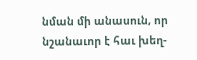նման մի անասուն, որ նշանաւոր է հաւ խեղ-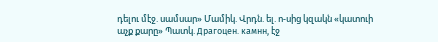դելու մէջ. սամսար» Մամիկ. Վրդն. ել. ո-սից կզակն «կատուի աչք քարը» Պատկ. Драгоцен. камнн, էջ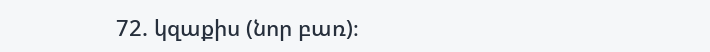72. կզաքիս (նոր բառ)։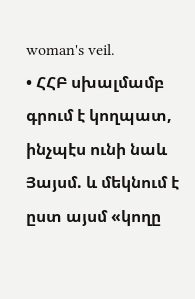woman's veil.
• ՀՀԲ սխալմամբ գրում է կողպատ, ինչպէս ունի նաև Յայսմ. և մեկնում է ըստ այսմ «կողը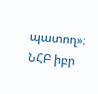պատող»։ ՆՀԲ իբր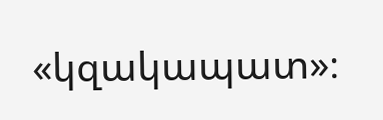«կզակապատ»։